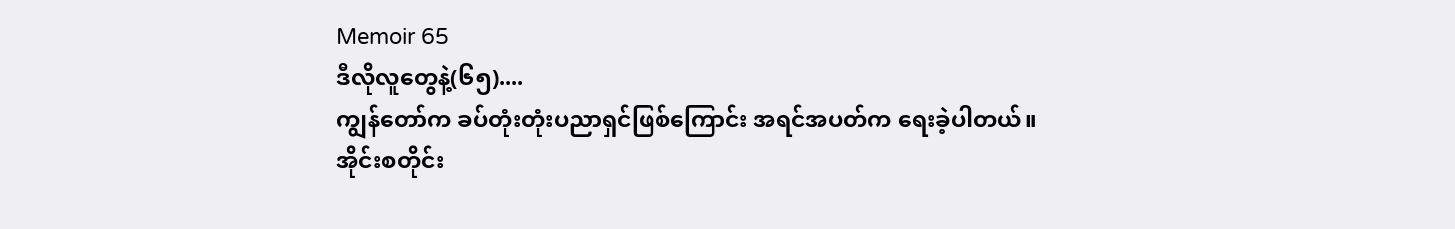Memoir 65
ဒီလိုလူတွေနဲ့(၆၅)....
ကျွန်တော်က ခပ်တုံးတုံးပညာရှင်ဖြစ်ကြောင်း အရင်အပတ်က ရေးခဲ့ပါတယ်။
အိုင်းစတိုင်း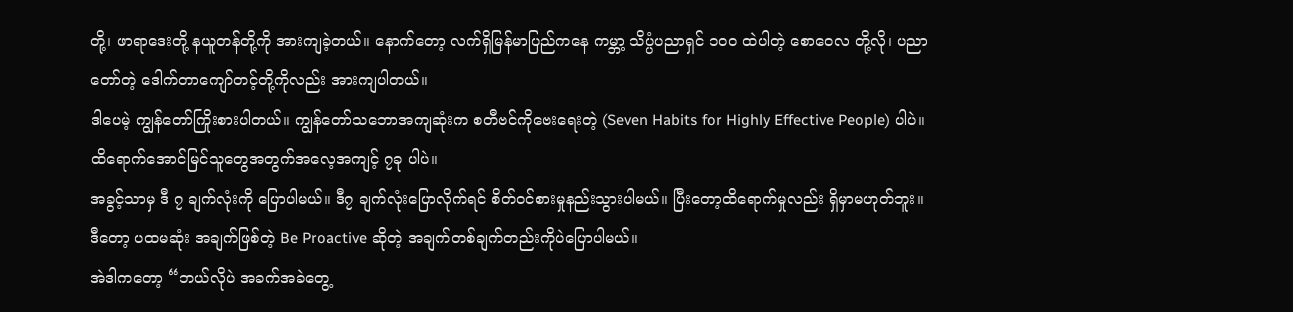တို့၊ ဖာရာဒေးတို့ နယူတန်တို့ကို အားကျခဲ့တယ်။ နောက်တော့ လက်ရှိမြန်မာပြည်ကနေ ကမ္ဘာ့ သိပ္ပံပညာရှင် ၁၀၀ ထဲပါတဲ့ စောဝေလ တို့လို၊ ပညာတော်တဲ့ ဒေါက်တာကျော်တင့်တို့ကိုလည်း အားကျပါတယ်။
ဒါပေမဲ့ ကျွန်တော်ကြိုးစားပါတယ်။ ကျွန်တော်သဘောအကျဆုံးက စတီဗင်ကိုဗေးရေးတဲ့ (Seven Habits for Highly Effective People) ပါပဲ။
ထိရောက်အောင်မြင်သူတွေအတွက်အလေ့အကျင့် ၇ခု ပါပဲ။
အခွင့်သာမှ ဒီ ၇ ချက်လုံးကို ပြောပါမယ်။ ဒီ၇ ချက်လုံးပြောလိုက်ရင် စိတ်ဝင်စားမှုနည်းသွားပါမယ်။ ပြီးတော့ထိရောက်မှုလည်း ရှိမှာမဟုတ်ဘူး။
ဒီတော့ ပထမဆုံး အချက်ဖြစ်တဲ့ Be Proactive ဆိုတဲ့ အချက်တစ်ချက်တည်းကိုပဲပြောပါမယ်။
အဲဒါကတော့ “ဘယ်လိုပဲ အခက်အခဲတွေ့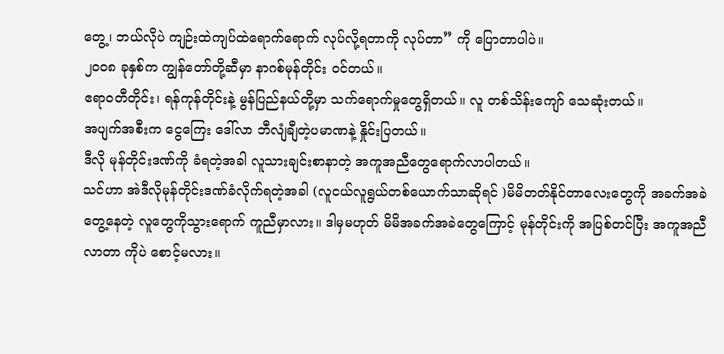တွေ့၊ ဘယ်လိုပဲ ကျဉ်းထဲကျပ်ထဲရောက်ရောက် လုပ်လို့ရတာကို လုပ်တာ” ကို ပြောတာပါပဲ။
၂၀၀၈ ခုနှစ်က ကျွန်တော်တို့ဆီမှာ နာဂစ်မုန်တိုင်း ဝင်တယ်။
ဧရာဝတီတိုင်း၊ ရန်ကုန်တိုင်းနဲ့ မွန်ပြည်နယ်တို့မှာ သက်ရောက်မှုတွေရှိတယ်။ လူ တစ်သိန်းကျော် သေဆုံးတယ်။
အပျက်အစီးက ငွေကြေး ဒေါ်လာ ဘီလျံချီတဲ့ပမာဏနဲ့ နှိုင်းပြတယ်။
ဒီလို မုန်တိုင်းဒဏ်ကို ခံရတဲ့အခါ လူသားချင်းစာနာတဲ့ အကူအညီတွေရောက်လာပါတယ်။
သင်ဟာ အဲဒီလိုမုန်တိုင်းဒဏ်ခံလိုက်ရတဲ့အခါ (လူငယ်လူရွယ်တစ်ယောက်သာဆိုရင် )မိမိတတ်နိုင်တာလေးတွေကို အခက်အခဲတွေ့နေတဲ့ လူတွေကိုသွားရောက် ကူညီမှာလား။ ဒါမှမဟုတ် မိမိအခက်အခဲတွေကြောင့် မုန်တိုင်းကို အပြစ်တင်ပြီး အကူအညီလာတာ ကိုပဲ စောင့်မလား။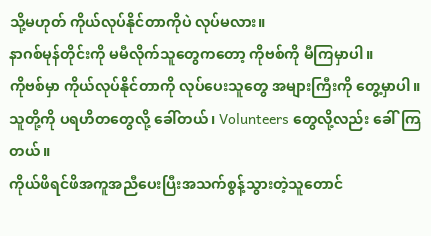သို့မဟုတ် ကိုယ်လုပ်နိုင်တာကိုပဲ လုပ်မလား။
နာဂစ်မုန်တိုင်းကို မမီလိုက်သူတွေကတော့ ကိုဗစ်ကို မီကြမှာပါ။
ကိုဗစ်မှာ ကိုယ်လုပ်နိုင်တာကို လုပ်ပေးသူတွေ အများကြီးကို တွေ့မှာပါ။
သူတို့ကို ပရဟိတတွေလို့ ခေါ်တယ်၊ Volunteers တွေလို့လည်း ခေါ်ကြတယ်။
ကိုယ်ဖိရင်ဖိအကူအညီပေးပြီးအသက်စွန့်သွားတဲ့သူတောင်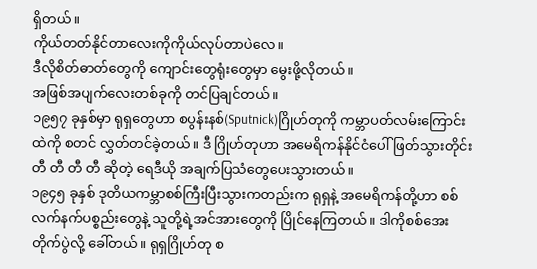ရှိတယ်။
ကိုယ်တတ်နိုင်တာလေးကိုကိုယ်လုပ်တာပဲလေ။
ဒီလိုစိတ်ဓာတ်တွေကို ကျောင်းတွေရုံးတွေမှာ မွေးဖို့လိုတယ်။
အဖြစ်အပျက်လေးတစ်ခုကို တင်ပြချင်တယ်။
၁၉၅၇ ခုနှစ်မှာ ရုရှတွေဟာ စပွန်းနစ်(Sputnick)ဂြိုဟ်တုကို ကမ္ဘာပတ်လမ်းကြောင်းထဲကို စတင် လွှတ်တင်ခဲ့တယ်။ ဒီ ဂြိုဟ်တုဟာ အမေရိကန်နိုင်ငံပေါ်ဖြတ်သွားတိုင်း တီ တီ တီ တီ ဆိုတဲ့ ရေဒီယို အချက်ပြသံတွေပေးသွားတယ်။
၁၉၄၅ ခုနှစ် ဒုတိယကမ္ဘာစစ်ကြီးပြီးသွားကတည်းက ရုရှနဲ့ အမေရိကန်တို့ဟာ စစ်လက်နက်ပစ္စည်းတွေနဲ့ သူတို့ရဲ့အင်အားတွေကို ပြိုင်နေကြတယ်။ ဒါကိုစစ်အေးတိုက်ပွဲလို့ ခေါ်တယ်။ ရုရှဂြိုဟ်တု စ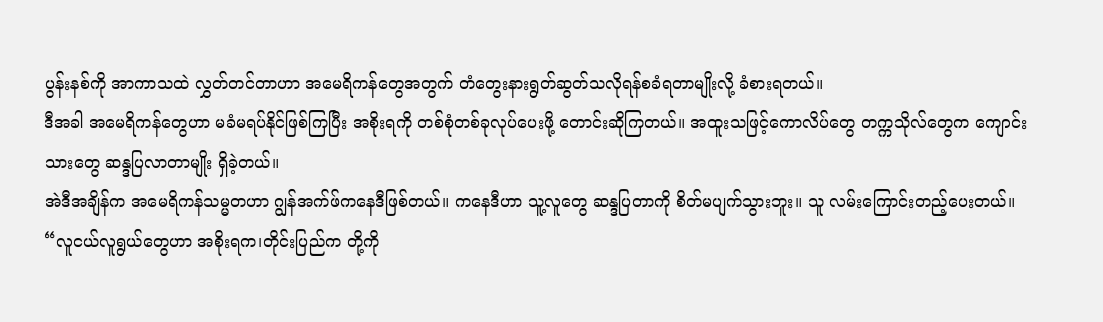ပွန်းနစ်ကို အာကာသထဲ လွှတ်တင်တာဟာ အမေရိကန်တွေအတွက် တံတွေးနားရွတ်ဆွတ်သလိုရန်စခံရတာမျိုးလို့ ခံစားရတယ်။
ဒီအခါ အမေရိကန်တွေဟာ မခံမရပ်နိုင်ဖြစ်ကြပြီး အစိုးရကို တစ်စုံတစ်ခုလုပ်ပေးဖို့ တောင်းဆိုကြတယ်။ အထူးသဖြင့်ကောလိပ်တွေ တက္ကသိုလ်တွေက ကျောင်းသားတွေ ဆန္ဒပြလာတာမျိုး ရှိခဲ့တယ်။
အဲဒီအချိန်က အမေရိကန်သမ္မတဟာ ဂျွန်အက်ဖ်ကနေဒီဖြစ်တယ်။ ကနေဒီဟာ သူ့လူတွေ ဆန္ဒပြတာကို စိတ်မပျက်သွားဘူး။ သူ လမ်းကြောင်းတည့်ပေးတယ်။
“လူငယ်လူရွယ်တွေဟာ အစိုးရက၊တိုင်းပြည်က တို့ကို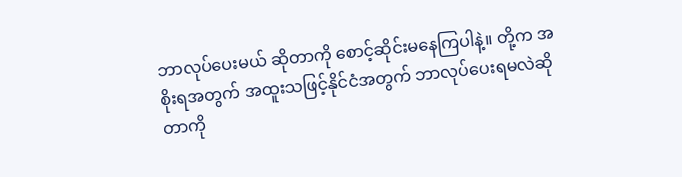ဘာလုပ်ပေးမယ် ဆိုတာကို စောင့်ဆိုင်းမနေကြပါနဲ့။ တို့က အစိုးရအတွက် အထူးသဖြင့်နိုင်ငံအတွက် ဘာလုပ်ပေးရမလဲဆိုတာကို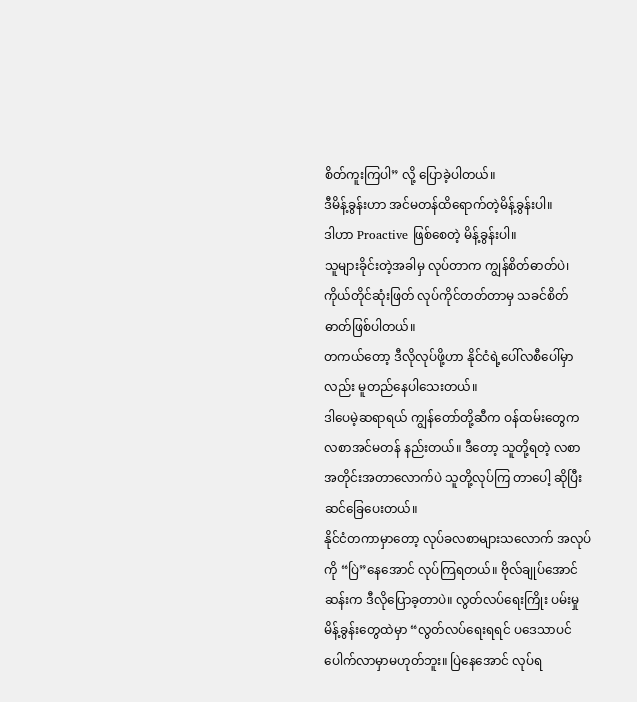စိတ်ကူးကြပါ” လို့ ပြောခဲ့ပါတယ်။
ဒီမိန့်ခွန်းဟာ အင်မတန်ထိရောက်တဲ့မိန့်ခွန်းပါ။
ဒါဟာ Proactive ဖြစ်စေတဲ့ မိန့်ခွန်းပါ။
သူများခိုင်းတဲ့အခါမှ လုပ်တာက ကျွန်စိတ်ဓာတ်ပဲ၊ ကိုယ်တိုင်ဆုံးဖြတ် လုပ်ကိုင်တတ်တာမှ သခင်စိတ်ဓာတ်ဖြစ်ပါတယ်။
တကယ်တော့ ဒီလိုလုပ်ဖို့ဟာ နိုင်ငံရဲ့ပေါ်လစီပေါ်မှာလည်း မူတည်နေပါသေးတယ်။
ဒါပေမဲ့ဆရာရယ် ကျွန်တော်တို့ဆီက ဝန်ထမ်းတွေက လစာအင်မတန် နည်းတယ်။ ဒီတော့ သူတို့ရတဲ့ လစာအတိုင်းအတာလောက်ပဲ သူတို့လုပ်ကြ တာပေါ့ ဆိုပြီး ဆင်ခြေပေးတယ်။
နိုင်ငံတကာမှာတော့ လုပ်ခလစာများသလောက် အလုပ်ကို “ပြဲ”နေအောင် လုပ်ကြရတယ်။ ဗိုလ်ချုပ်အောင်ဆန်းက ဒီလိုပြောခ့တာပဲ။ လွတ်လပ်ရေးကြိုး ပမ်းမှုမိန့်ခွန်းတွေထဲမှာ “လွတ်လပ်ရေးရရင် ပဒေသာပင် ပေါက်လာမှာမဟုတ်ဘူး။ ပြဲနေအောင် လုပ်ရ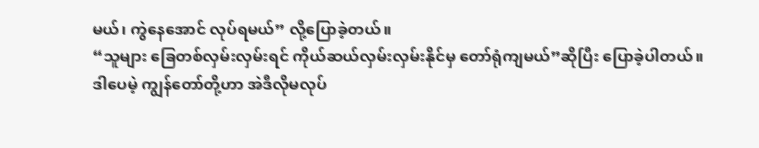မယ်၊ ကွဲနေအောင် လုပ်ရမယ်” လို့ပြောခဲ့တယ်။
“သူများ ခြေတစ်လှမ်းလှမ်းရင် ကိုယ်ဆယ်လှမ်းလှမ်းနိုင်မှ တော်ရုံကျမယ်”ဆိုပြီး ပြောခဲ့ပါတယ်။
ဒါပေမဲ့ ကျွန်တော်တို့ဟာ အဲဒီလိုမလုပ်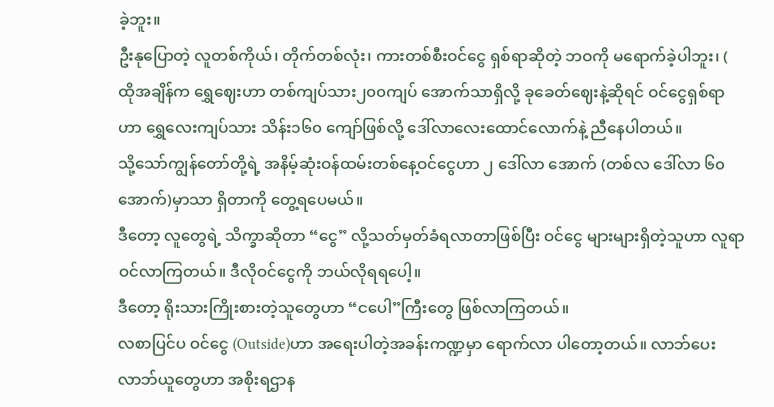ခဲ့ဘူး။
ဦးနုပြောတဲ့ လူတစ်ကိုယ်၊ တိုက်တစ်လုံး၊ ကားတစ်စီးဝင်ငွေ ရှစ်ရာဆိုတဲ့ ဘဝကို မရောက်ခဲ့ပါဘူး၊ ( ထိုအချိန်က ရွှေဈေးဟာ တစ်ကျပ်သား၂၀၀ကျပ် အောက်သာရှိလို့ ခုခေတ်ဈေးနဲ့ဆိုရင် ဝင်ငွေရှစ်ရာဟာ ရွှေလေးကျပ်သား သိန်း၁၆၀ ကျော်ဖြစ်လို့ ဒေါ်လာလေးထောင်လောက်နဲ့ ညီနေပါတယ်။
သို့သော်ကျွန်တော်တို့ရဲ့ အနိမ့်ဆုံးဝန်ထမ်းတစ်နေ့ဝင်ငွေဟာ ၂ ဒေါ်လာ အောက် (တစ်လ ဒေါ်လာ ၆၀ အောက်)မှာသာ ရှိတာကို တွေ့ရပေမယ်။
ဒီတော့ လူတွေရဲ့ သိက္ခာဆိုတာ “ငွေ” လို့သတ်မှတ်ခံရလာတာဖြစ်ပြီး ဝင်ငွေ များများရှိတဲ့သူဟာ လူရာဝင်လာကြတယ်။ ဒီလိုဝင်ငွေကို ဘယ်လိုရရပေါ့။
ဒီတော့ ရိုးသားကြိုးစားတဲ့သူတွေဟာ “ငပေါ”ကြီးတွေ ဖြစ်လာကြတယ်။
လစာပြင်ပ ဝင်ငွေ (Outside)ဟာ အရေးပါတဲ့အခန်းကဏ္ဍမှာ ရောက်လာ ပါတော့တယ်။ လာဘ်ပေးလာဘ်ယူတွေဟာ အစိုးရဌာန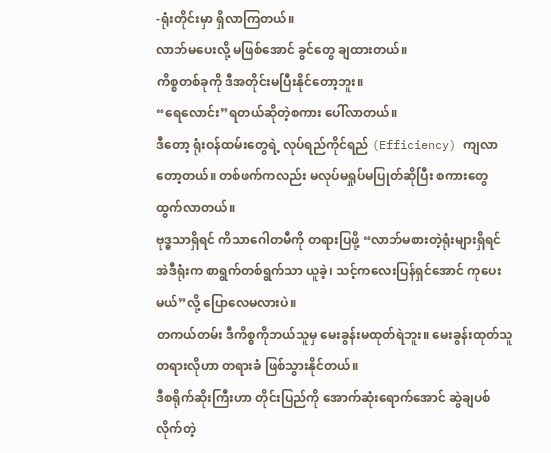-ရုံးတိုင်းမှာ ရှိလာကြတယ်။
လာဘ်မပေးလို့ မဖြစ်အောင် ခွင်တွေ ချထားတယ်။
ကိစ္စတစ်ခုကို ဒီအတိုင်းမပြီးနိုင်တော့ဘူး။
“ရေလောင်း”ရတယ်ဆိုတဲ့စကား ပေါ်လာတယ်။
ဒီတော့ ရုံးဝန်ထမ်းတွေရဲ့ လုပ်ရည်ကိုင်ရည် (Efficiency) ကျလာတော့တယ်။ တစ်ဖက်ကလည်း မလုပ်မရှုပ်မပြုတ်ဆိုပြီး စကားတွေ ထွက်လာတယ်။
ဗုဒ္ဓသာရှိရင် ကိသာဂေါတမီကို တရားပြဖို့ “လာဘ်မစားတဲ့ရုံးများရှိရင် အဲဒီရုံးက စာရွက်တစ်ရွက်သာ ယူခဲ့၊ သင့်ကလေးပြန်ရှင်အောင် ကုပေးမယ်”လို့ ပြောလေမလားပဲ။
တကယ်တမ်း ဒီကိစ္စကိုဘယ်သူမှ မေးခွန်းမထုတ်ရဲဘူး။ မေးခွန်းထုတ်သူ တရားလိုဟာ တရားခံ ဖြစ်သွားနိုင်တယ်။
ဒီစရိုက်ဆိုးကြီးဟာ တိုင်းပြည်ကို အောက်ဆုံးရောက်အောင် ဆွဲချပစ် လိုက်တဲ့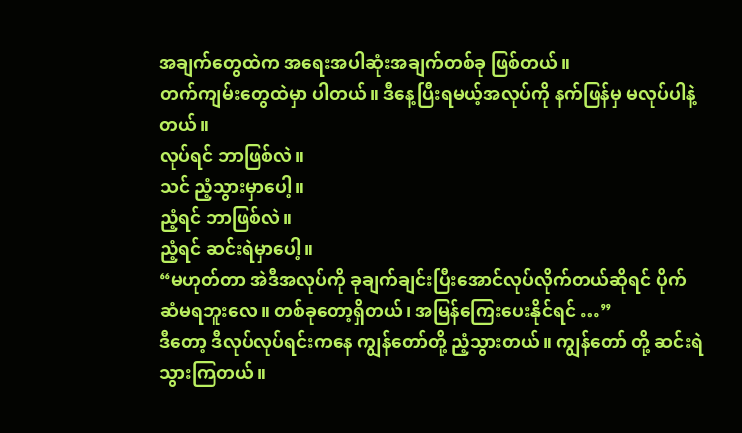အချက်တွေထဲက အရေးအပါဆုံးအချက်တစ်ခု ဖြစ်တယ်။
တက်ကျမ်းတွေထဲမှာ ပါတယ်။ ဒီနေ့ပြီးရမယ့်အလုပ်ကို နက်ဖြန်မှ မလုပ်ပါနဲ့တယ်။
လုပ်ရင် ဘာဖြစ်လဲ။
သင် ညံ့သွားမှာပေါ့။
ညံ့ရင် ဘာဖြစ်လဲ။
ညံ့ရင် ဆင်းရဲမှာပေါ့။
“မဟုတ်တာ အဲဒီအလုပ်ကို ခုချက်ချင်းပြီးအောင်လုပ်လိုက်တယ်ဆိုရင် ပိုက်ဆံမရဘူးလေ။ တစ်ခုတော့ရှိတယ်၊ အမြန်ကြေးပေးနိုင်ရင် …”
ဒီတော့ ဒီလုပ်လုပ်ရင်းကနေ ကျွန်တော်တို့ ညံ့သွားတယ်။ ကျွန်တော် တို့ ဆင်းရဲသွားကြတယ်။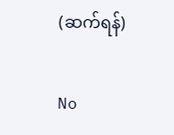(ဆက်ရန်)

No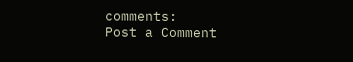comments:
Post a Comment